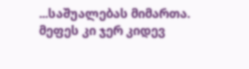...საშუალებას მიმართა. მეფეს კი ჯერ კიდევ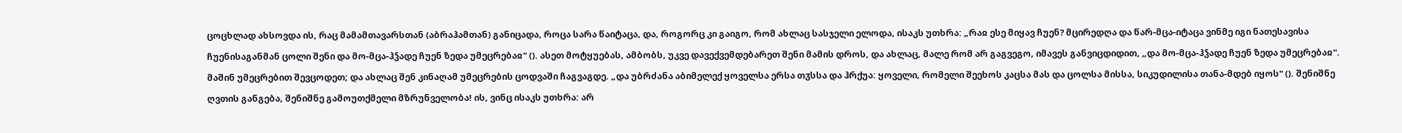ცოცხლად ახსოვდა ის, რაც მამამთავარსთან (აბრაჰამთან) განიცადა, როცა სარა წაიტაცა, და, როგორც კი გაიგო, რომ ახლაც სასჯელი ელოდა, ისაკს უთხრა: „რაჲ ესე მიყავ ჩუენ? მცირედღა და წარ-მცა-იტაცა ვინმე იგი ნათესავისა ჩუენისაგანმან ცოლი შენი და მო-მცა-ჰჴადე ჩუენ ზედა უმეცრებაჲ" (). ასეთ მოტყუებას, ამბობს, უკვე დავექვემდებარეთ შენი მამის დროს, და ახლაც, მალე რომ არ გაგვეგო, იმავეს განვიცდიდით, „და მო-მცა-ჰჴადე ჩუენ ზედა უმეცრებაჲ". მაშინ უმეცრებით შევცოდეთ; და ახლაც შენ კინაღამ უმეცრების ცოდვაში ჩაგვაგდე. „და უბრძანა აბიმელექ ყოველსა ერსა თჳსსა და ჰრქუა: ყოველი, რომელი შეეხოს კაცსა მას და ცოლსა მისსა, სიკუდილისა თანა-მდებ იყოს" (). შენიშნე ღვთის განგება, შენიშნე გამოუთქმელი მზრუნველობა! ის, ვინც ისაკს უთხრა: არ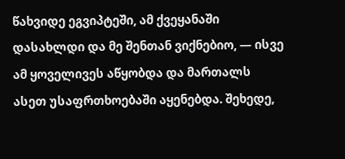წახვიდე ეგვიპტეში, ამ ქვეყანაში დასახლდი და მე შენთან ვიქნებიო, — ისვე ამ ყოველივეს აწყობდა და მართალს ასეთ უსაფრთხოებაში აყენებდა. შეხედე,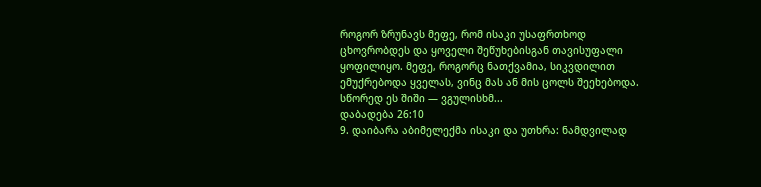როგორ ზრუნავს მეფე, რომ ისაკი უსაფრთხოდ ცხოვრობდეს და ყოველი შეწუხებისგან თავისუფალი ყოფილიყო. მეფე, როგორც ნათქვამია, სიკვდილით ემუქრებოდა ყველას, ვინც მას ან მის ცოლს შეეხებოდა. სწორედ ეს შიში — ვგულისხმ...
დაბადება 26:10
9. დაიბარა აბიმელექმა ისაკი და უთხრა: ნამდვილად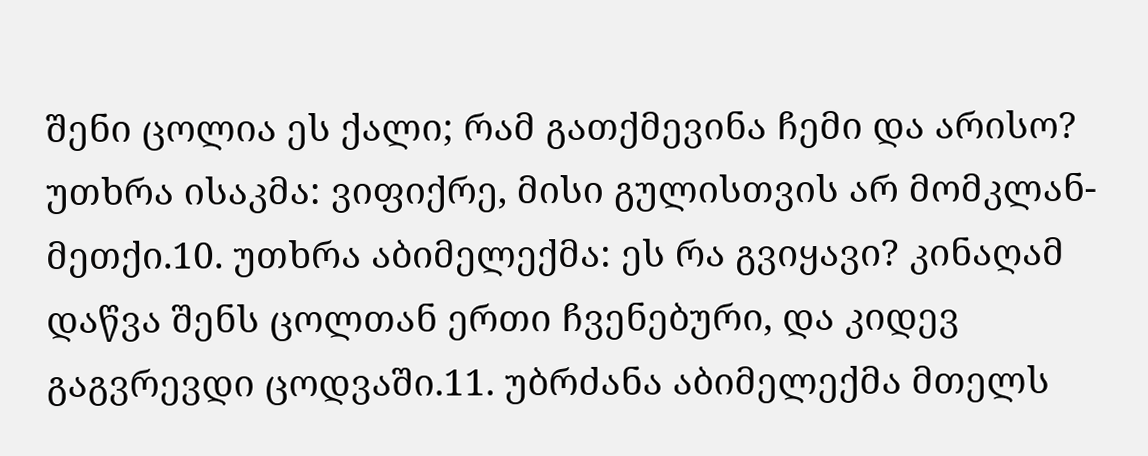შენი ცოლია ეს ქალი; რამ გათქმევინა ჩემი და არისო? უთხრა ისაკმა: ვიფიქრე, მისი გულისთვის არ მომკლან-მეთქი.10. უთხრა აბიმელექმა: ეს რა გვიყავი? კინაღამ დაწვა შენს ცოლთან ერთი ჩვენებური, და კიდევ გაგვრევდი ცოდვაში.11. უბრძანა აბიმელექმა მთელს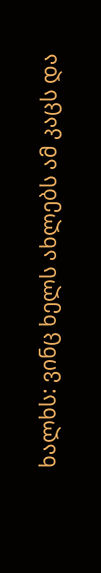ხალხს: ვინც ხელს ახლებს ამ კაცს და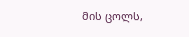მის ცოლს,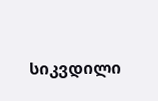სიკვდილი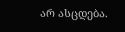არ ასცდება.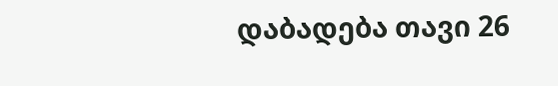დაბადება თავი 26